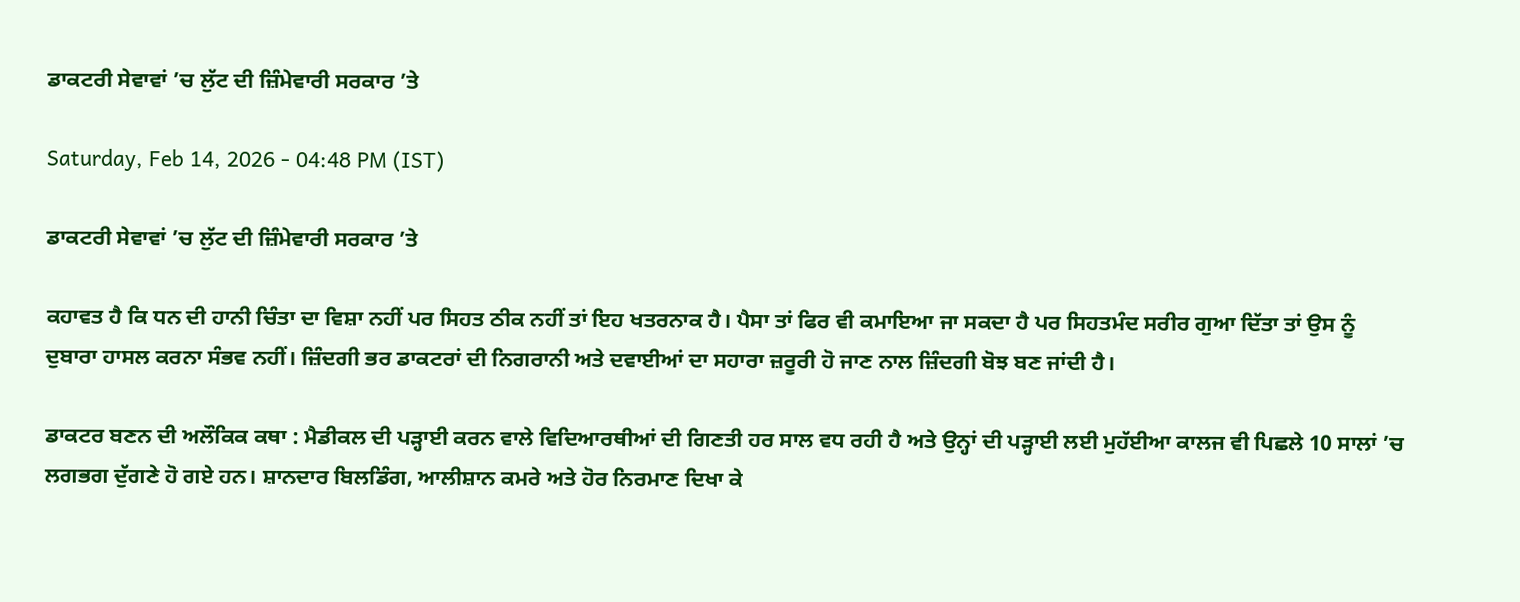ਡਾਕਟਰੀ ਸੇਵਾਵਾਂ ’ਚ ਲੁੱਟ ਦੀ ਜ਼ਿੰਮੇਵਾਰੀ ਸਰਕਾਰ ’ਤੇ

Saturday, Feb 14, 2026 - 04:48 PM (IST)

ਡਾਕਟਰੀ ਸੇਵਾਵਾਂ ’ਚ ਲੁੱਟ ਦੀ ਜ਼ਿੰਮੇਵਾਰੀ ਸਰਕਾਰ ’ਤੇ

ਕਹਾਵਤ ਹੈ ਕਿ ਧਨ ਦੀ ਹਾਨੀ ਚਿੰਤਾ ਦਾ ਵਿਸ਼ਾ ਨਹੀਂ ਪਰ ਸਿਹਤ ਠੀਕ ਨਹੀਂ ਤਾਂ ਇਹ ਖਤਰਨਾਕ ਹੈ। ਪੈਸਾ ਤਾਂ ਫਿਰ ਵੀ ਕਮਾਇਆ ਜਾ ਸਕਦਾ ਹੈ ਪਰ ਸਿਹਤਮੰਦ ਸਰੀਰ ਗੁਆ ਦਿੱਤਾ ਤਾਂ ਉਸ ਨੂੰ ਦੁਬਾਰਾ ਹਾਸਲ ਕਰਨਾ ਸੰਭਵ ਨਹੀਂ। ਜ਼ਿੰਦਗੀ ਭਰ ਡਾਕਟਰਾਂ ਦੀ ਨਿਗਰਾਨੀ ਅਤੇ ਦਵਾਈਆਂ ਦਾ ਸਹਾਰਾ ਜ਼ਰੂਰੀ ਹੋ ਜਾਣ ਨਾਲ ਜ਼ਿੰਦਗੀ ਬੋਝ ਬਣ ਜਾਂਦੀ ਹੈ।

ਡਾਕਟਰ ਬਣਨ ਦੀ ਅਲੌਕਿਕ ਕਥਾ : ਮੈਡੀਕਲ ਦੀ ਪੜ੍ਹਾਈ ਕਰਨ ਵਾਲੇ ਵਿਦਿਆਰਥੀਆਂ ਦੀ ਗਿਣਤੀ ਹਰ ਸਾਲ ਵਧ ਰਹੀ ਹੈ ਅਤੇ ਉਨ੍ਹਾਂ ਦੀ ਪੜ੍ਹਾਈ ਲਈ ਮੁਹੱਈਆ ਕਾਲਜ ਵੀ ਪਿਛਲੇ 10 ਸਾਲਾਂ ’ਚ ਲਗਭਗ ਦੁੱਗਣੇ ਹੋ ਗਏ ਹਨ। ਸ਼ਾਨਦਾਰ ਬਿਲਡਿੰਗ, ਆਲੀਸ਼ਾਨ ਕਮਰੇ ਅਤੇ ਹੋਰ ਨਿਰਮਾਣ ਦਿਖਾ ਕੇ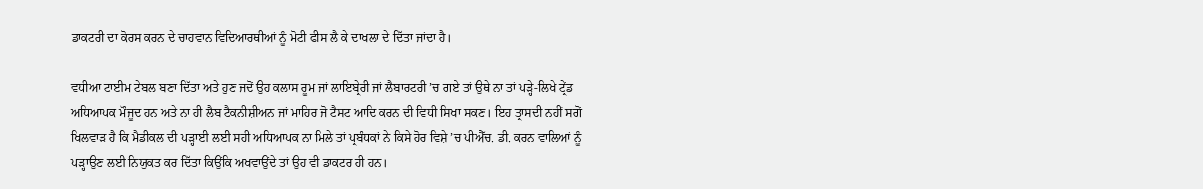ਡਾਕਟਰੀ ਦਾ ਕੋਰਸ ਕਰਨ ਦੇ ਚਾਹਵਾਨ ਵਿਦਿਆਰਥੀਆਂ ਨੂੰ ਮੋਟੀ ਫੀਸ ਲੈ ਕੇ ਦਾਖਲਾ ਦੇ ਦਿੱਤਾ ਜਾਂਦਾ ਹੈ।

ਵਧੀਆ ਟਾਈਮ ਟੇਬਲ ਬਣਾ ਦਿੱਤਾ ਅਤੇ ਹੁਣ ਜਦੋਂ ਉਹ ਕਲਾਸ ਰੂਮ ਜਾਂ ਲਾਇਬ੍ਰੇਰੀ ਜਾਂ ਲੈਬਾਰਟਰੀ ’ਚ ਗਏ ਤਾਂ ਉਥੇ ਨਾ ਤਾਂ ਪੜ੍ਹੇ-ਲਿਖੇ ਟ੍ਰੇਂਡ ਅਧਿਆਪਕ ਮੌਜੂਦ ਹਨ ਅਤੇ ਨਾ ਹੀ ਲੈਬ ਟੈਕਨੀਸ਼ੀਅਨ ਜਾਂ ਮਾਹਿਰ ਜੋ ਟੈਸਟ ਆਦਿ ਕਰਨ ਦੀ ਵਿਧੀ ਸਿਖਾ ਸਕਣ। ਇਹ ਤ੍ਰਾਸਦੀ ਨਹੀਂ ਸਗੋਂ ਖਿਲਵਾੜ ਹੈ ਕਿ ਮੈਡੀਕਲ ਦੀ ਪੜ੍ਹਾਈ ਲਈ ਸਹੀ ਅਧਿਆਪਕ ਨਾ ਮਿਲੇ ਤਾਂ ਪ੍ਰਬੰਧਕਾਂ ਨੇ ਕਿਸੇ ਹੋਰ ਵਿਸ਼ੇ ’ਚ ਪੀਐੱਚ. ਡੀ. ਕਰਨ ਵਾਲਿਆਂ ਨੂੰ ਪੜ੍ਹਾਉਣ ਲਈ ਨਿਯੁਕਤ ਕਰ ਦਿੱਤਾ ਕਿਉਂਕਿ ਅਖਵਾਉਂਦੇ ਤਾਂ ਉਹ ਵੀ ਡਾਕਟਰ ਹੀ ਹਨ।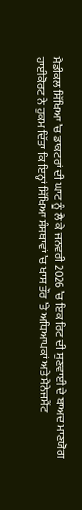ਮੈਡੀਕਲ ਸਿੱਖਿਆ ’ਚ ਡਾਕਟਰਾਂ ਦੀ ਘਾਟ ਨੂੰ ਲੈ ਕੇ ਜਨਵਰੀ 2026 ’ਚ ਇਕ ਰਿਟ ਦੀ ਸੁਣਵਾਈ ਦੇ ਬਾਅਦ ਮਾਣਯੋਗ ਹਾਈਕੋਰਟ ਨੇ ਹੁਕਮ ਦਿੱਤਾ ਕਿ ਇਨ੍ਹਾਂ ਸਿੱਖਿਆ ਸੰਸਥਾਵਾਂ ’ਚ ਖਾਸ ਤੌਰ ’ਤੇ ਅਧਿਆਪਕਾਂ ਅਤੇ ਮੈਨੇਜਮੈਂਟ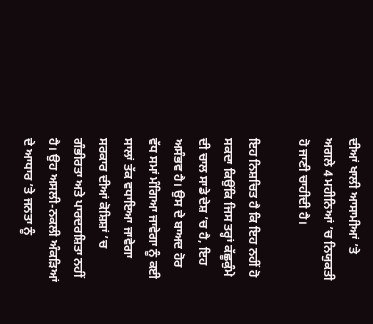ਦੀਆਂ ਖਾਲੀ ਆਸਾਮੀਆਂ ’ਤੇ ਅਗਲੇ 4 ਮਹੀਨਿਆਂ ’ਚ ਨਿਯੁਕਤੀ ਹੋ ਜਾਣੀ ਚਾਹੀਦੀ ਹੈ।

ਇਹ ਨਿਸ਼ਚਿਤ ਹੈ ਕਿ ਇਹ ਨਹੀਂ ਹੋ ਸਕਦਾ ਕਿਉਂਕਿ ਜਿਸ ਤਰ੍ਹਾਂ ਕੱਛੂਕੁੰਮੇ ਦੀ ਚਾਲ ਸਾਡੇ ਦੇਸ਼ ’ਚ ਹੈ, ਇਹ ਅਸੰਭਵ ਹੈ। ਉਸ ਦੇ ਬਾਅਦ ਹੋਰ ਵੱਧ ਸਮਾਂ ਮੰਗਿਆ ਜਾਵੇਗਾ ਨੂੰ ਕਈ ਸਾਲਾਂ ਤੱਕ ਵਧਾਇਆ ਜਾਵੇਗਾ ਸਰਕਾਰ ਦੀਆਂ ਕੋਸ਼ਿਸ਼ਾਂ ’ਚ ਗੰਭੀਰਤਾ ਅਤੇ ਪਾਰਦਰਸ਼ਿਤਾ ਨਹੀਂ ਹੈ। ਉਹ ਅਸਲੀ-ਨਕਲੀ ਅੰਕੜਿਆਂ ਦੇ ਆਧਾਰ ’ਤੇ ਜਨਤਾ ਨੂੰ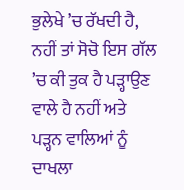ਭੁਲੇਖੇ ’ਚ ਰੱਖਦੀ ਹੈ, ਨਹੀਂ ਤਾਂ ਸੋਚੋ ਇਸ ਗੱਲ ’ਚ ਕੀ ਤੁਕ ਹੈ ਪੜ੍ਹਾਉਣ ਵਾਲੇ ਹੈ ਨਹੀਂ ਅਤੇ ਪੜ੍ਹਨ ਵਾਲਿਆਂ ਨੂੰ ਦਾਖਲਾ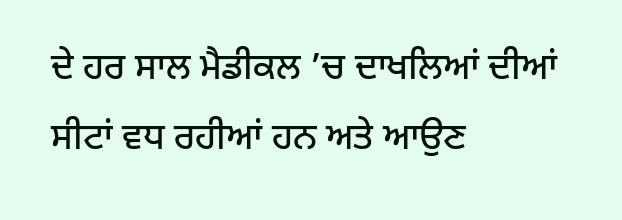ਦੇ ਹਰ ਸਾਲ ਮੈਡੀਕਲ ’ਚ ਦਾਖਲਿਆਂ ਦੀਆਂ ਸੀਟਾਂ ਵਧ ਰਹੀਆਂ ਹਨ ਅਤੇ ਆਉਣ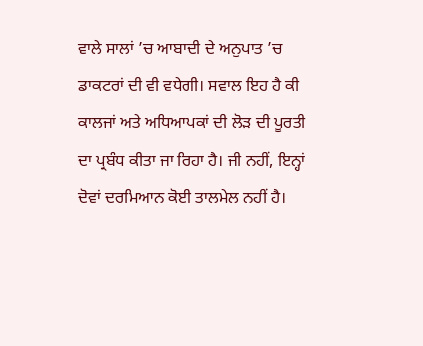ਵਾਲੇ ਸਾਲਾਂ ’ਚ ਆਬਾਦੀ ਦੇ ਅਨੁਪਾਤ ’ਚ ਡਾਕਟਰਾਂ ਦੀ ਵੀ ਵਧੇਗੀ। ਸਵਾਲ ਇਹ ਹੈ ਕੀ ਕਾਲਜਾਂ ਅਤੇ ਅਧਿਆਪਕਾਂ ਦੀ ਲੋੜ ਦੀ ਪੂਰਤੀ ਦਾ ਪ੍ਰਬੰਧ ਕੀਤਾ ਜਾ ਰਿਹਾ ਹੈ। ਜੀ ਨਹੀਂ, ਇਨ੍ਹਾਂ ਦੋਵਾਂ ਦਰਮਿਆਨ ਕੋਈ ਤਾਲਮੇਲ ਨਹੀਂ ਹੈ।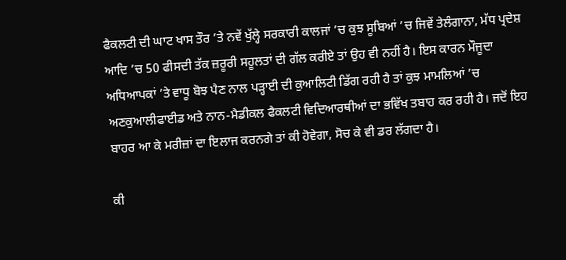ਫੈਕਲਟੀ ਦੀ ਘਾਟ ਖਾਸ ਤੌਰ ’ਤੇ ਨਵੇਂ ਖੁੱਲ੍ਹੇ ਸਰਕਾਰੀ ਕਾਲਜਾਂ ’ਚ ਕੁਝ ਸੂਬਿਆਂ ’ਚ ਜਿਵੇਂ ਤੇਲੰਗਾਨਾ, ਮੱਧ ਪ੍ਰਦੇਸ਼ ਆਦਿ ’ਚ 50 ਫੀਸਦੀ ਤੱਕ ਜ਼ਰੂਰੀ ਸਹੂਲਤਾਂ ਦੀ ਗੱਲ ਕਰੀਏ ਤਾਂ ਉਹ ਵੀ ਨਹੀਂ ਹੈ। ਇਸ ਕਾਰਨ ਮੌਜੂਦਾ ਅਧਿਆਪਕਾਂ ’ਤੇ ਵਾਧੂ ਬੋਝ ਪੈਣ ਨਾਲ ਪੜ੍ਹਾਈ ਦੀ ਕੁਆਲਿਟੀ ਡਿੱਗ ਰਹੀ ਹੈ ਤਾਂ ਕੁਝ ਮਾਮਲਿਆਂ ’ਚ ਅਣਕੁਆਲੀਫਾਈਡ ਅਤੇ ਨਾਨ-ਮੈਡੀਕਲ ਫੈਕਲਟੀ ਵਿਦਿਆਰਥੀਆਂ ਦਾ ਭਵਿੱਖ ਤਬਾਹ ਕਰ ਰਹੀ ਹੈ। ਜਦੋਂ ਇਹ ਬਾਹਰ ਆ ਕੇ ਮਰੀਜ਼ਾਂ ਦਾ ਇਲਾਜ ਕਰਨਗੇ ਤਾਂ ਕੀ ਹੋਵੇਗਾ, ਸੋਚ ਕੇ ਵੀ ਡਰ ਲੱਗਦਾ ਹੈ।

ਕੀ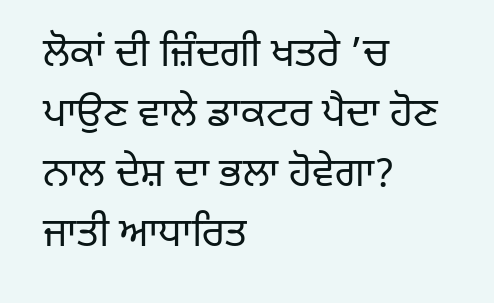ਲੋਕਾਂ ਦੀ ਜ਼ਿੰਦਗੀ ਖਤਰੇ ’ਚ ਪਾਉਣ ਵਾਲੇ ਡਾਕਟਰ ਪੈਦਾ ਹੋਣ ਨਾਲ ਦੇਸ਼ ਦਾ ਭਲਾ ਹੋਵੇਗਾ? ਜਾਤੀ ਆਧਾਰਿਤ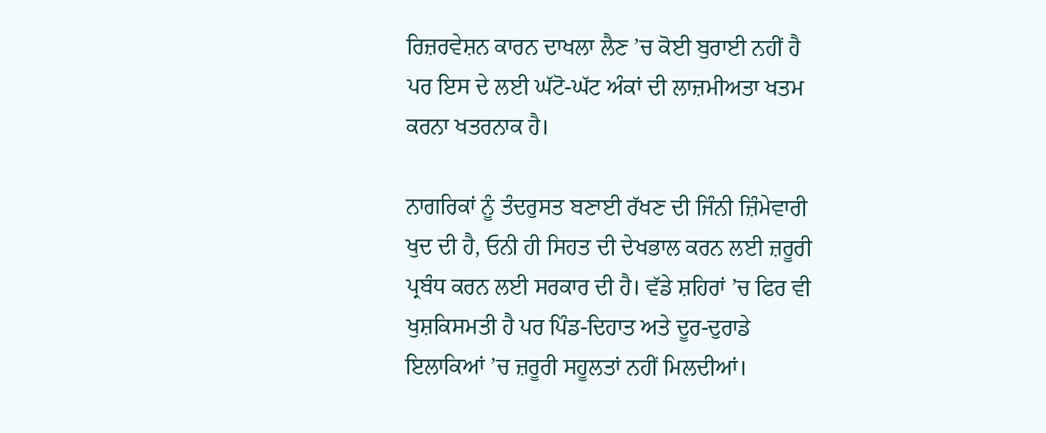ਰਿਜ਼ਰਵੇਸ਼ਨ ਕਾਰਨ ਦਾਖਲਾ ਲੈਣ ’ਚ ਕੋਈ ਬੁਰਾਈ ਨਹੀਂ ਹੈ ਪਰ ਇਸ ਦੇ ਲਈ ਘੱਟੋ-ਘੱਟ ਅੰਕਾਂ ਦੀ ਲਾਜ਼ਮੀਅਤਾ ਖਤਮ ਕਰਨਾ ਖਤਰਨਾਕ ਹੈ।

ਨਾਗਰਿਕਾਂ ਨੂੰ ਤੰਦਰੁਸਤ ਬਣਾਈ ਰੱਖਣ ਦੀ ਜਿੰਨੀ ਜ਼ਿੰਮੇਵਾਰੀ ਖੁਦ ਦੀ ਹੈ, ਓਨੀ ਹੀ ਸਿਹਤ ਦੀ ਦੇਖਭਾਲ ਕਰਨ ਲਈ ਜ਼ਰੂਰੀ ਪ੍ਰਬੰਧ ਕਰਨ ਲਈ ਸਰਕਾਰ ਦੀ ਹੈ। ਵੱਡੇ ਸ਼ਹਿਰਾਂ ’ਚ ਫਿਰ ਵੀ ਖੁਸ਼ਕਿਸਮਤੀ ਹੈ ਪਰ ਪਿੰਡ-ਦਿਹਾਤ ਅਤੇ ਦੂਰ-ਦੁਰਾਡੇ ਇਲਾਕਿਆਂ ’ਚ ਜ਼ਰੂਰੀ ਸਹੂਲਤਾਂ ਨਹੀਂ ਮਿਲਦੀਆਂ।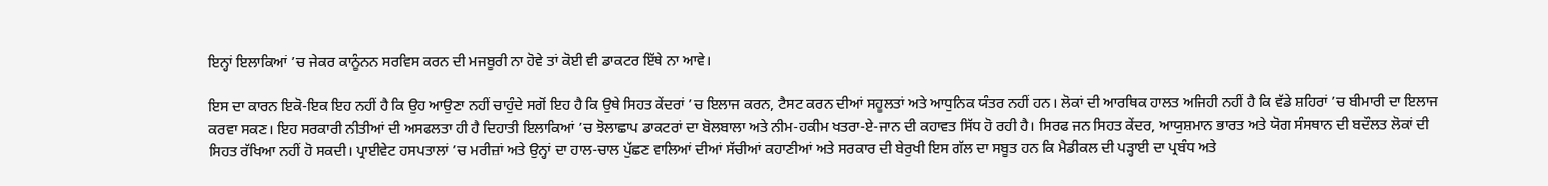ਇਨ੍ਹਾਂ ਇਲਾਕਿਆਂ ’ਚ ਜੇਕਰ ਕਾਨੂੰਨਨ ਸਰਵਿਸ ਕਰਨ ਦੀ ਮਜਬੂਰੀ ਨਾ ਹੋਵੇ ਤਾਂ ਕੋਈ ਵੀ ਡਾਕਟਰ ਇੱਥੇ ਨਾ ਆਵੇ।

ਇਸ ਦਾ ਕਾਰਨ ਇਕੋ-ਇਕ ਇਹ ਨਹੀਂ ਹੈ ਕਿ ਉਹ ਆਉਣਾ ਨਹੀਂ ਚਾਹੁੰਦੇ ਸਗੋਂ ਇਹ ਹੈ ਕਿ ਉਥੇ ਸਿਹਤ ਕੇਂਦਰਾਂ ’ਚ ਇਲਾਜ ਕਰਨ, ਟੈਸਟ ਕਰਨ ਦੀਆਂ ਸਹੂਲਤਾਂ ਅਤੇ ਆਧੁਨਿਕ ਯੰਤਰ ਨਹੀਂ ਹਨ। ਲੋਕਾਂ ਦੀ ਆਰਥਿਕ ਹਾਲਤ ਅਜਿਹੀ ਨਹੀਂ ਹੈ ਕਿ ਵੱਡੇ ਸ਼ਹਿਰਾਂ ’ਚ ਬੀਮਾਰੀ ਦਾ ਇਲਾਜ ਕਰਵਾ ਸਕਣ। ਇਹ ਸਰਕਾਰੀ ਨੀਤੀਆਂ ਦੀ ਅਸਫਲਤਾ ਹੀ ਹੈ ਦਿਹਾਤੀ ਇਲਾਕਿਆਂ ’ਚ ਝੋਲਾਛਾਪ ਡਾਕਟਰਾਂ ਦਾ ਬੋਲਬਾਲਾ ਅਤੇ ਨੀਮ-ਹਕੀਮ ਖਤਰਾ-ਏ-ਜਾਨ ਦੀ ਕਹਾਵਤ ਸਿੱਧ ਹੋ ਰਹੀ ਹੈ। ਸਿਰਫ ਜਨ ਸਿਹਤ ਕੇਂਦਰ, ਆਯੁਸ਼ਮਾਨ ਭਾਰਤ ਅਤੇ ਯੋਗ ਸੰਸਥਾਨ ਦੀ ਬਦੌਲਤ ਲੋਕਾਂ ਦੀ ਸਿਹਤ ਰੱਖਿਆ ਨਹੀਂ ਹੋ ਸਕਦੀ। ਪ੍ਰਾਈਵੇਟ ਹਸਪਤਾਲਾਂ ’ਚ ਮਰੀਜ਼ਾਂ ਅਤੇ ਉਨ੍ਹਾਂ ਦਾ ਹਾਲ-ਚਾਲ ਪੁੱਛਣ ਵਾਲਿਆਂ ਦੀਆਂ ਸੱਚੀਆਂ ਕਹਾਣੀਆਂ ਅਤੇ ਸਰਕਾਰ ਦੀ ਬੇਰੁਖੀ ਇਸ ਗੱਲ ਦਾ ਸਬੂਤ ਹਨ ਕਿ ਮੈਡੀਕਲ ਦੀ ਪੜ੍ਹਾਈ ਦਾ ਪ੍ਰਬੰਧ ਅਤੇ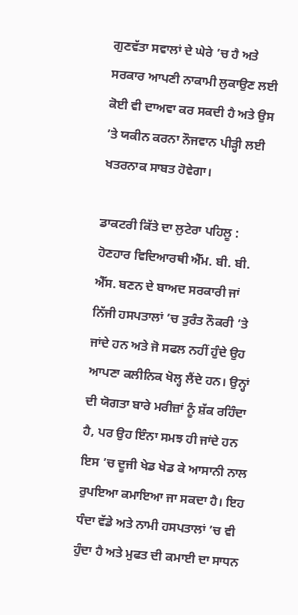ਗੁਣਵੱਤਾ ਸਵਾਲਾਂ ਦੇ ਘੇਰੇ ’ਚ ਹੈ ਅਤੇ ਸਰਕਾਰ ਆਪਣੀ ਨਾਕਾਮੀ ਲੁਕਾਉਣ ਲਈ ਕੋਈ ਵੀ ਦਾਅਵਾ ਕਰ ਸਕਦੀ ਹੈ ਅਤੇ ਉਸ ’ਤੇ ਯਕੀਨ ਕਰਨਾ ਨੌਜਵਾਨ ਪੀੜ੍ਹੀ ਲਈ ਖਤਰਨਾਕ ਸਾਬਤ ਹੋਵੇਗਾ।

ਡਾਕਟਰੀ ਕਿੱਤੇ ਦਾ ਲੁਟੇਰਾ ਪਹਿਲੂ : ਹੋਣਹਾਰ ਵਿਦਿਆਰਥੀ ਐੱਮ. ਬੀ. ਬੀ. ਐੱਸ. ਬਣਨ ਦੇ ਬਾਅਦ ਸਰਕਾਰੀ ਜਾਂ ਨਿੱਜੀ ਹਸਪਤਾਲਾਂ ’ਚ ਤੁਰੰਤ ਨੌਕਰੀ ’ਤੇ ਜਾਂਦੇ ਹਨ ਅਤੇ ਜੋ ਸਫਲ ਨਹੀਂ ਹੁੰਦੇ ਉਹ ਆਪਣਾ ਕਲੀਨਿਕ ਖੋਲ੍ਹ ਲੈਂਦੇ ਹਨ। ਉਨ੍ਹਾਂ ਦੀ ਯੋਗਤਾ ਬਾਰੇ ਮਰੀਜ਼ਾਂ ਨੂੰ ਸ਼ੱਕ ਰਹਿੰਦਾ ਹੈ, ਪਰ ਉਹ ਇੰਨਾ ਸਮਝ ਹੀ ਜਾਂਦੇ ਹਨ ਇਸ ’ਚ ਦੂਜੀ ਖੇਡ ਖੇਡ ਕੇ ਆਸਾਨੀ ਨਾਲ ਰੁਪਇਆ ਕਮਾਇਆ ਜਾ ਸਕਦਾ ਹੈ। ਇਹ ਧੰਦਾ ਵੱਡੇ ਅਤੇ ਨਾਮੀ ਹਸਪਤਾਲਾਂ ’ਚ ਵੀ ਹੁੰਦਾ ਹੈ ਅਤੇ ਮੁਫਤ ਦੀ ਕਮਾਈ ਦਾ ਸਾਧਨ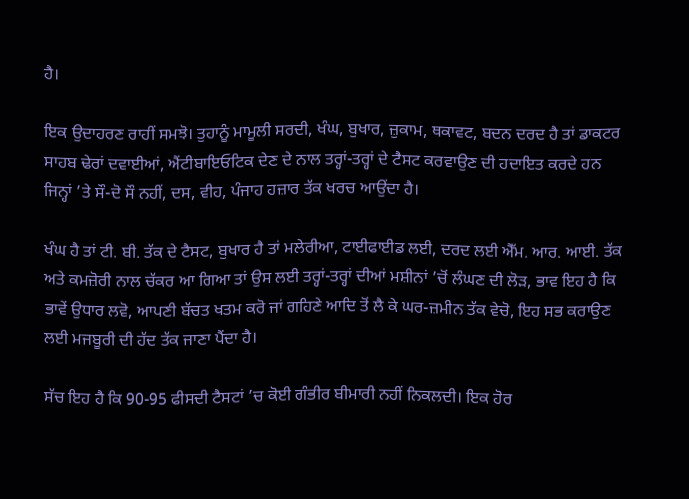ਹੈ।

ਇਕ ਉਦਾਹਰਣ ਰਾਹੀਂ ਸਮਝੋ। ਤੁਹਾਨੂੰ ਮਾਮੂਲੀ ਸਰਦੀ, ਖੰਘ, ਬੁਖਾਰ, ਜ਼ੁਕਾਮ, ਥਕਾਵਟ, ਬਦਨ ਦਰਦ ਹੈ ਤਾਂ ਡਾਕਟਰ ਸਾਹਬ ਢੇਰਾਂ ਦਵਾਈਆਂ, ਐਂਟੀਬਾਇਓਟਿਕ ਦੇਣ ਦੇ ਨਾਲ ਤਰ੍ਹਾਂ-ਤਰ੍ਹਾਂ ਦੇ ਟੈਸਟ ਕਰਵਾਉਣ ਦੀ ਹਦਾਇਤ ਕਰਦੇ ਹਨ ਜਿਨ੍ਹਾਂ ’ਤੇ ਸੌ-ਦੋ ਸੌ ਨਹੀਂ, ਦਸ, ਵੀਹ, ਪੰਜਾਹ ਹਜ਼ਾਰ ਤੱਕ ਖਰਚ ਆਉਂਦਾ ਹੈ।

ਖੰਘ ਹੈ ਤਾਂ ਟੀ. ਬੀ. ਤੱਕ ਦੇ ਟੈਸਟ, ਬੁਖਾਰ ਹੈ ਤਾਂ ਮਲੇਰੀਆ, ਟਾਈਫਾਈਡ ਲਈ, ਦਰਦ ਲਈ ਐੱਮ. ਆਰ. ਆਈ. ਤੱਕ ਅਤੇ ਕਮਜ਼ੋਰੀ ਨਾਲ ਚੱਕਰ ਆ ਗਿਆ ਤਾਂ ਉਸ ਲਈ ਤਰ੍ਹਾਂ-ਤਰ੍ਹਾਂ ਦੀਆਂ ਮਸ਼ੀਨਾਂ ’ਚੋਂ ਲੰਘਣ ਦੀ ਲੋੜ, ਭਾਵ ਇਹ ਹੈ ਕਿ ਭਾਵੇਂ ਉਧਾਰ ਲਵੋ, ਆਪਣੀ ਬੱਚਤ ਖਤਮ ਕਰੋ ਜਾਂ ਗਹਿਣੇ ਆਦਿ ਤੋਂ ਲੈ ਕੇ ਘਰ-ਜ਼ਮੀਨ ਤੱਕ ਵੇਚੋ, ਇਹ ਸਭ ਕਰਾਉਣ ਲਈ ਮਜਬੂਰੀ ਦੀ ਹੱਦ ਤੱਕ ਜਾਣਾ ਪੈਂਦਾ ਹੈ।

ਸੱਚ ਇਹ ਹੈ ਕਿ 90-95 ਫੀਸਦੀ ਟੈਸਟਾਂ ’ਚ ਕੋਈ ਗੰਭੀਰ ਬੀਮਾਰੀ ਨਹੀਂ ਨਿਕਲਦੀ। ਇਕ ਹੋਰ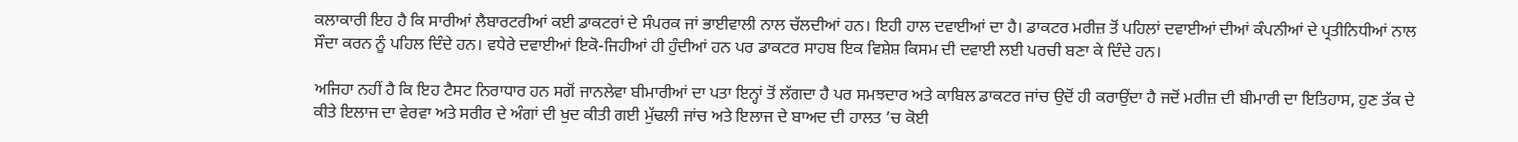ਕਲਾਕਾਰੀ ਇਹ ਹੈ ਕਿ ਸਾਰੀਆਂ ਲੈਬਾਰਟਰੀਆਂ ਕਈ ਡਾਕਟਰਾਂ ਦੇ ਸੰਪਰਕ ਜਾਂ ਭਾਈਵਾਲੀ ਨਾਲ ਚੱਲਦੀਆਂ ਹਨ। ਇਹੀ ਹਾਲ ਦਵਾਈਆਂ ਦਾ ਹੈ। ਡਾਕਟਰ ਮਰੀਜ਼ ਤੋਂ ਪਹਿਲਾਂ ਦਵਾਈਆਂ ਦੀਆਂ ਕੰਪਨੀਆਂ ਦੇ ਪ੍ਰਤੀਨਿਧੀਆਂ ਨਾਲ ਸੌਦਾ ਕਰਨ ਨੂੰ ਪਹਿਲ ਦਿੰਦੇ ਹਨ। ਵਧੇਰੇ ਦਵਾਈਆਂ ਇਕੋ-ਜਿਹੀਆਂ ਹੀ ਹੁੰਦੀਆਂ ਹਨ ਪਰ ਡਾਕਟਰ ਸਾਹਬ ਇਕ ਵਿਸ਼ੇਸ਼ ਕਿਸਮ ਦੀ ਦਵਾਈ ਲਈ ਪਰਚੀ ਬਣਾ ਕੇ ਦਿੰਦੇ ਹਨ।

ਅਜਿਹਾ ਨਹੀਂ ਹੈ ਕਿ ਇਹ ਟੈਸਟ ਨਿਰਾਧਾਰ ਹਨ ਸਗੋਂ ਜਾਨਲੇਵਾ ਬੀਮਾਰੀਆਂ ਦਾ ਪਤਾ ਇਨ੍ਹਾਂ ਤੋਂ ਲੱਗਦਾ ਹੈ ਪਰ ਸਮਝਦਾਰ ਅਤੇ ਕਾਬਿਲ ਡਾਕਟਰ ਜਾਂਚ ਉਦੋਂ ਹੀ ਕਰਾਉਂਦਾ ਹੈ ਜਦੋਂ ਮਰੀਜ਼ ਦੀ ਬੀਮਾਰੀ ਦਾ ਇਤਿਹਾਸ, ਹੁਣ ਤੱਕ ਦੇ ਕੀਤੇ ਇਲਾਜ ਦਾ ਵੇਰਵਾ ਅਤੇ ਸਰੀਰ ਦੇ ਅੰਗਾਂ ਦੀ ਖੁਦ ਕੀਤੀ ਗਈ ਮੁੱਢਲੀ ਜਾਂਚ ਅਤੇ ਇਲਾਜ ਦੇ ਬਾਅਦ ਦੀ ਹਾਲਤ ’ਚ ਕੋਈ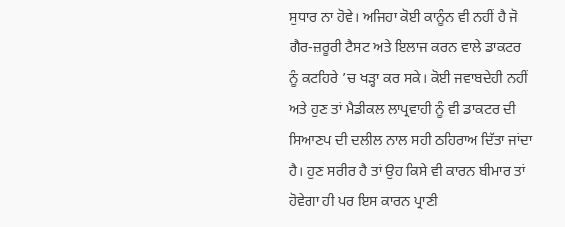ਸੁਧਾਰ ਨਾ ਹੋਵੇ। ਅਜਿਹਾ ਕੋਈ ਕਾਨੂੰਨ ਵੀ ਨਹੀਂ ਹੈ ਜੋ ਗੈਰ-ਜ਼ਰੂਰੀ ਟੈਸਟ ਅਤੇ ਇਲਾਜ ਕਰਨ ਵਾਲੇ ਡਾਕਟਰ ਨੂੰ ਕਟਹਿਰੇ ’ਚ ਖੜ੍ਹਾ ਕਰ ਸਕੇ। ਕੋਈ ਜਵਾਬਦੇਹੀ ਨਹੀਂ ਅਤੇ ਹੁਣ ਤਾਂ ਮੈਡੀਕਲ ਲਾਪ੍ਰਵਾਹੀ ਨੂੰ ਵੀ ਡਾਕਟਰ ਦੀ ਸਿਆਣਪ ਦੀ ਦਲੀਲ ਨਾਲ ਸਹੀ ਠਹਿਰਾਅ ਦਿੱਤਾ ਜਾਂਦਾ ਹੈ। ਹੁਣ ਸਰੀਰ ਹੈ ਤਾਂ ਉਹ ਕਿਸੇ ਵੀ ਕਾਰਨ ਬੀਮਾਰ ਤਾਂ ਹੋਵੇਗਾ ਹੀ ਪਰ ਇਸ ਕਾਰਨ ਪ੍ਰਾਣੀ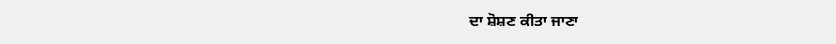ਦਾ ਸ਼ੋਸ਼ਣ ਕੀਤਾ ਜਾਣਾ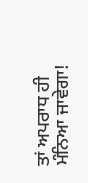ਤਾਂ ਅਪਰਾਧ ਹੀ ਮੰਨਿਆ ਜਾਵੇਗਾ!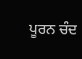ਪੂਰਨ ਚੰਦ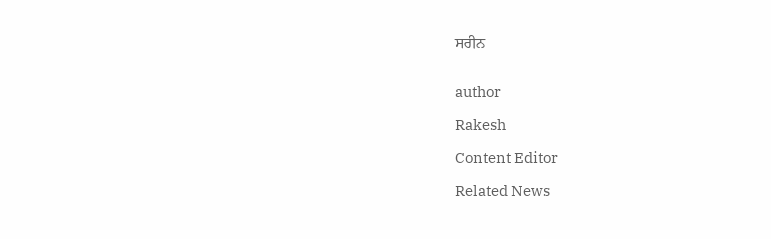ਸਰੀਨ


author

Rakesh

Content Editor

Related News